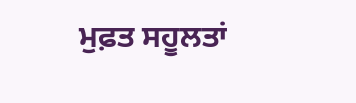ਮੁਫ਼ਤ ਸਹੂਲਤਾਂ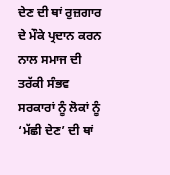ਦੇਣ ਦੀ ਥਾਂ ਰੁਜ਼ਗਾਰ ਦੇ ਮੌਕੇ ਪ੍ਰਦਾਨ ਕਰਨ ਨਾਲ ਸਮਾਜ ਦੀ ਤਰੱਕੀ ਸੰਭਵ
ਸਰਕਾਰਾਂ ਨੂੰ ਲੋਕਾਂ ਨੂੰ ‘ਮੱਛੀ ਦੇਣ’ ਦੀ ਥਾਂ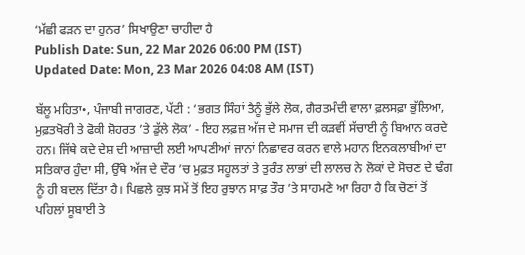‘ਮੱਛੀ ਫੜਨ ਦਾ ਹੁਨਰ’ ਸਿਖਾਉਣਾ ਚਾਹੀਦਾ ਹੈ
Publish Date: Sun, 22 Mar 2026 06:00 PM (IST)
Updated Date: Mon, 23 Mar 2026 04:08 AM (IST)

ਬੱਲੂ ਮਹਿਤਾ•, ਪੰਜਾਬੀ ਜਾਗਰਣ, ਪੱਟੀ : ‘ਭਗਤ ਸਿੰਹਾਂ ਤੈਨੂੰ ਭੁੱਲੇ ਲੋਕ, ਗੈਰਤਮੰਦੀ ਵਾਲਾ ਫ਼ਲਸਫ਼ਾ ਭੁੱਲਿਆ, ਮੁਫ਼ਤਖੋਰੀ ਤੇ ਫੋਕੀ ਸ਼ੋਹਰਤ ’ਤੇ ਡੁੱਲੇ ਲੋਕ’ - ਇਹ ਲਫ਼ਜ਼ ਅੱਜ ਦੇ ਸਮਾਜ ਦੀ ਕੜਵੀਂ ਸੱਚਾਈ ਨੂੰ ਬਿਆਨ ਕਰਦੇ ਹਨ। ਜਿੱਥੇ ਕਦੇ ਦੇਸ਼ ਦੀ ਆਜ਼ਾਦੀ ਲਈ ਆਪਣੀਆਂ ਜਾਨਾਂ ਨਿਛਾਵਰ ਕਰਨ ਵਾਲੇ ਮਹਾਨ ਇਨਕਲਾਬੀਆਂ ਦਾ ਸਤਿਕਾਰ ਹੁੰਦਾ ਸੀ, ਉੱਥੇ ਅੱਜ ਦੇ ਦੌਰ ’ਚ ਮੁਫ਼ਤ ਸਹੂਲਤਾਂ ਤੇ ਤੁਰੰਤ ਲਾਭਾਂ ਦੀ ਲਾਲਚ ਨੇ ਲੋਕਾਂ ਦੇ ਸੋਚਣ ਦੇ ਢੰਗ ਨੂੰ ਹੀ ਬਦਲ ਦਿੱਤਾ ਹੈ। ਪਿਛਲੇ ਕੁਝ ਸਮੇਂ ਤੋਂ ਇਹ ਰੁਝਾਨ ਸਾਫ਼ ਤੌਰ ’ਤੇ ਸਾਹਮਣੇ ਆ ਰਿਹਾ ਹੈ ਕਿ ਚੋਣਾਂ ਤੋਂ ਪਹਿਲਾਂ ਸੂਬਾਈ ਤੇ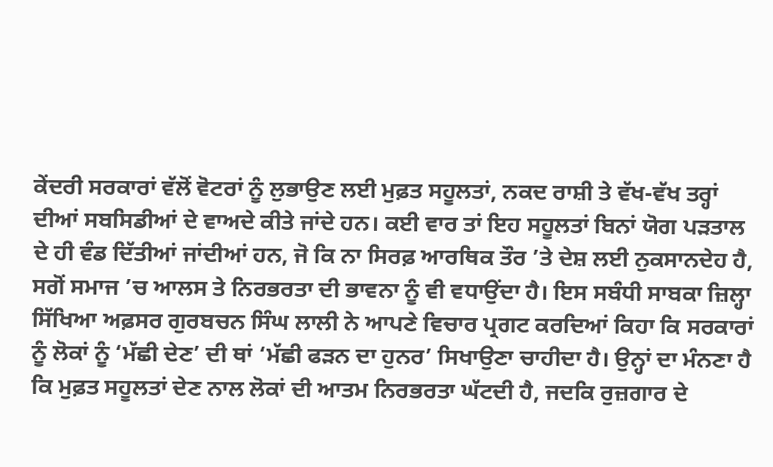ਕੇਂਦਰੀ ਸਰਕਾਰਾਂ ਵੱਲੋਂ ਵੋਟਰਾਂ ਨੂੰ ਲੁਭਾਉਣ ਲਈ ਮੁਫ਼ਤ ਸਹੂਲਤਾਂ, ਨਕਦ ਰਾਸ਼ੀ ਤੇ ਵੱਖ-ਵੱਖ ਤਰ੍ਹਾਂ ਦੀਆਂ ਸਬਸਿਡੀਆਂ ਦੇ ਵਾਅਦੇ ਕੀਤੇ ਜਾਂਦੇ ਹਨ। ਕਈ ਵਾਰ ਤਾਂ ਇਹ ਸਹੂਲਤਾਂ ਬਿਨਾਂ ਯੋਗ ਪੜਤਾਲ ਦੇ ਹੀ ਵੰਡ ਦਿੱਤੀਆਂ ਜਾਂਦੀਆਂ ਹਨ, ਜੋ ਕਿ ਨਾ ਸਿਰਫ਼ ਆਰਥਿਕ ਤੌਰ ’ਤੇ ਦੇਸ਼ ਲਈ ਨੁਕਸਾਨਦੇਹ ਹੈ, ਸਗੋਂ ਸਮਾਜ ’ਚ ਆਲਸ ਤੇ ਨਿਰਭਰਤਾ ਦੀ ਭਾਵਨਾ ਨੂੰ ਵੀ ਵਧਾਉਂਦਾ ਹੈ। ਇਸ ਸਬੰਧੀ ਸਾਬਕਾ ਜ਼ਿਲ੍ਹਾ ਸਿੱਖਿਆ ਅਫ਼ਸਰ ਗੁਰਬਚਨ ਸਿੰਘ ਲਾਲੀ ਨੇ ਆਪਣੇ ਵਿਚਾਰ ਪ੍ਰਗਟ ਕਰਦਿਆਂ ਕਿਹਾ ਕਿ ਸਰਕਾਰਾਂ ਨੂੰ ਲੋਕਾਂ ਨੂੰ ‘ਮੱਛੀ ਦੇਣ’ ਦੀ ਥਾਂ ‘ਮੱਛੀ ਫੜਨ ਦਾ ਹੁਨਰ’ ਸਿਖਾਉਣਾ ਚਾਹੀਦਾ ਹੈ। ਉਨ੍ਹਾਂ ਦਾ ਮੰਨਣਾ ਹੈ ਕਿ ਮੁਫ਼ਤ ਸਹੂਲਤਾਂ ਦੇਣ ਨਾਲ ਲੋਕਾਂ ਦੀ ਆਤਮ ਨਿਰਭਰਤਾ ਘੱਟਦੀ ਹੈ, ਜਦਕਿ ਰੁਜ਼ਗਾਰ ਦੇ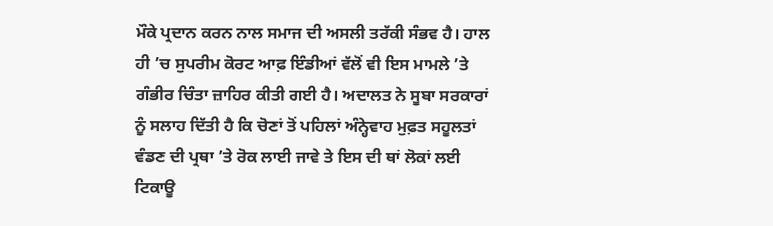ਮੌਕੇ ਪ੍ਰਦਾਨ ਕਰਨ ਨਾਲ ਸਮਾਜ ਦੀ ਅਸਲੀ ਤਰੱਕੀ ਸੰਭਵ ਹੈ। ਹਾਲ ਹੀ ’ਚ ਸੁਪਰੀਮ ਕੋਰਟ ਆਫ਼ ਇੰਡੀਆਂ ਵੱਲੋਂ ਵੀ ਇਸ ਮਾਮਲੇ ’ਤੇ ਗੰਭੀਰ ਚਿੰਤਾ ਜ਼ਾਹਿਰ ਕੀਤੀ ਗਈ ਹੈ। ਅਦਾਲਤ ਨੇ ਸੂਬਾ ਸਰਕਾਰਾਂ ਨੂੰ ਸਲਾਹ ਦਿੱਤੀ ਹੈ ਕਿ ਚੋਣਾਂ ਤੋਂ ਪਹਿਲਾਂ ਅੰਨ੍ਹੇਵਾਹ ਮੁਫ਼ਤ ਸਹੂਲਤਾਂ ਵੰਡਣ ਦੀ ਪ੍ਰਥਾ ’ਤੇ ਰੋਕ ਲਾਈ ਜਾਵੇ ਤੇ ਇਸ ਦੀ ਥਾਂ ਲੋਕਾਂ ਲਈ ਟਿਕਾਊ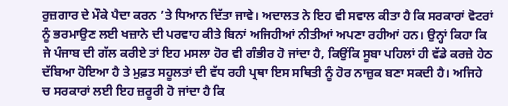ਰੁਜ਼ਗਾਰ ਦੇ ਮੌਕੇ ਪੈਦਾ ਕਰਨ ’ਤੇ ਧਿਆਨ ਦਿੱਤਾ ਜਾਵੇ। ਅਦਾਲਤ ਨੇ ਇਹ ਵੀ ਸਵਾਲ ਕੀਤਾ ਹੈ ਕਿ ਸਰਕਾਰਾਂ ਵੋਟਰਾਂ ਨੂੰ ਭਰਮਾਉਣ ਲਈ ਖਜ਼ਾਨੇ ਦੀ ਪਰਵਾਹ ਕੀਤੇ ਬਿਨਾਂ ਅਜਿਹੀਆਂ ਨੀਤੀਆਂ ਅਪਣਾ ਰਹੀਆਂ ਹਨ। ਉਨ੍ਹਾਂ ਕਿਹਾ ਕਿ ਜੇ ਪੰਜਾਬ ਦੀ ਗੱਲ ਕਰੀਏ ਤਾਂ ਇਹ ਮਸਲਾ ਹੋਰ ਵੀ ਗੰਭੀਰ ਹੋ ਜਾਂਦਾ ਹੈ, ਕਿਉਂਕਿ ਸੂਬਾ ਪਹਿਲਾਂ ਹੀ ਵੱਡੇ ਕਰਜ਼ੇ ਹੇਠ ਦੱਬਿਆ ਹੋਇਆ ਹੈ ਤੇ ਮੁਫ਼ਤ ਸਹੂਲਤਾਂ ਦੀ ਵੱਧ ਰਹੀ ਪ੍ਰਥਾ ਇਸ ਸਥਿਤੀ ਨੂੰ ਹੋਰ ਨਾਜ਼ੁਕ ਬਣਾ ਸਕਦੀ ਹੈ। ਅਜਿਹੇ ਚ ਸਰਕਾਰਾਂ ਲਈ ਇਹ ਜ਼ਰੂਰੀ ਹੋ ਜਾਂਦਾ ਹੈ ਕਿ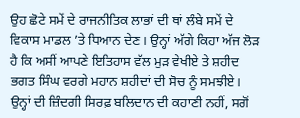ਉਹ ਛੋਟੇ ਸਮੇਂ ਦੇ ਰਾਜਨੀਤਿਕ ਲਾਭਾਂ ਦੀ ਥਾਂ ਲੰਬੇ ਸਮੇਂ ਦੇ ਵਿਕਾਸ ਮਾਡਲ ’ਤੇ ਧਿਆਨ ਦੇਣ। ਉਨ੍ਹਾਂ ਅੱਗੇ ਕਿਹਾ ਅੱਜ ਲੋੜ ਹੈ ਕਿ ਅਸੀਂ ਆਪਣੇ ਇਤਿਹਾਸ ਵੱਲ ਮੁੜ ਵੇਖੀਏ ਤੇ ਸ਼ਹੀਦ ਭਗਤ ਸਿੰਘ ਵਰਗੇ ਮਹਾਨ ਸ਼ਹੀਦਾਂ ਦੀ ਸੋਚ ਨੂੰ ਸਮਝੀਏ। ਉਨ੍ਹਾਂ ਦੀ ਜ਼ਿੰਦਗੀ ਸਿਰਫ਼ ਬਲਿਦਾਨ ਦੀ ਕਹਾਣੀ ਨਹੀਂ, ਸਗੋਂ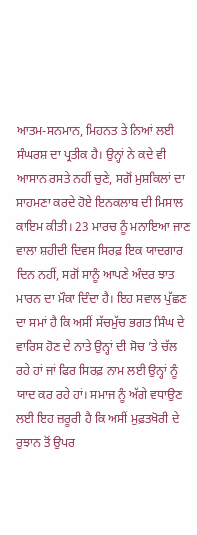ਆਤਮ-ਸਨਮਾਨ, ਮਿਹਨਤ ਤੇ ਨਿਆਂ ਲਈ ਸੰਘਰਸ਼ ਦਾ ਪ੍ਰਤੀਕ ਹੈ। ਉਨ੍ਹਾਂ ਨੇ ਕਦੇ ਵੀ ਆਸਾਨ ਰਸਤੇ ਨਹੀਂ ਚੁਣੇ, ਸਗੋਂ ਮੁਸ਼ਕਿਲਾਂ ਦਾ ਸਾਹਮਣਾ ਕਰਦੇ ਹੋਏ ਇਨਕਲਾਬ ਦੀ ਮਿਸਾਲ ਕਾਇਮ ਕੀਤੀ। 23 ਮਾਰਚ ਨੂੰ ਮਨਾਇਆ ਜਾਣ ਵਾਲਾ ਸ਼ਹੀਦੀ ਦਿਵਸ ਸਿਰਫ਼ ਇਕ ਯਾਦਗਾਰ ਦਿਨ ਨਹੀਂ, ਸਗੋਂ ਸਾਨੂੰ ਆਪਣੇ ਅੰਦਰ ਝਾਤ ਮਾਰਨ ਦਾ ਮੌਕਾ ਦਿੰਦਾ ਹੈ। ਇਹ ਸਵਾਲ ਪੁੱਛਣ ਦਾ ਸਮਾਂ ਹੈ ਕਿ ਅਸੀਂ ਸੱਚਮੁੱਚ ਭਗਤ ਸਿੰਘ ਦੇ ਵਾਰਿਸ ਹੋਣ ਦੇ ਨਾਤੇ ਉਨ੍ਹਾਂ ਦੀ ਸੋਚ ’ਤੇ ਚੱਲ ਰਹੇ ਹਾਂ ਜਾਂ ਫਿਰ ਸਿਰਫ਼ ਨਾਮ ਲਈ ਉਨ੍ਹਾਂ ਨੂੰ ਯਾਦ ਕਰ ਰਹੇ ਹਾਂ। ਸਮਾਜ ਨੂੰ ਅੱਗੇ ਵਧਾਉਣ ਲਈ ਇਹ ਜ਼ਰੂਰੀ ਹੈ ਕਿ ਅਸੀਂ ਮੁਫ਼ਤਖੋਰੀ ਦੇ ਰੁਝਾਨ ਤੋਂ ਉਪਰ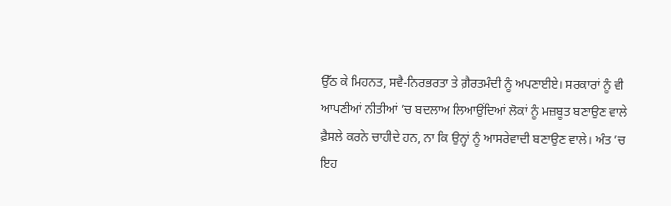ਉੱਠ ਕੇ ਮਿਹਨਤ, ਸਵੈ-ਨਿਰਭਰਤਾ ਤੇ ਗ਼ੈਰਤਮੰਦੀ ਨੂੰ ਅਪਣਾਈਏ। ਸਰਕਾਰਾਂ ਨੂੰ ਵੀ ਆਪਣੀਆਂ ਨੀਤੀਆਂ ’ਚ ਬਦਲਾਅ ਲਿਆਉਂਦਿਆਂ ਲੋਕਾਂ ਨੂੰ ਮਜ਼ਬੂਤ ਬਣਾਉਣ ਵਾਲੇ ਫ਼ੈਸਲੇ ਕਰਨੇ ਚਾਹੀਦੇ ਹਨ, ਨਾ ਕਿ ਉਨ੍ਹਾਂ ਨੂੰ ਆਸਰੇਵਾਦੀ ਬਣਾਉਣ ਵਾਲੇ। ਅੰਤ ’ਚ ਇਹ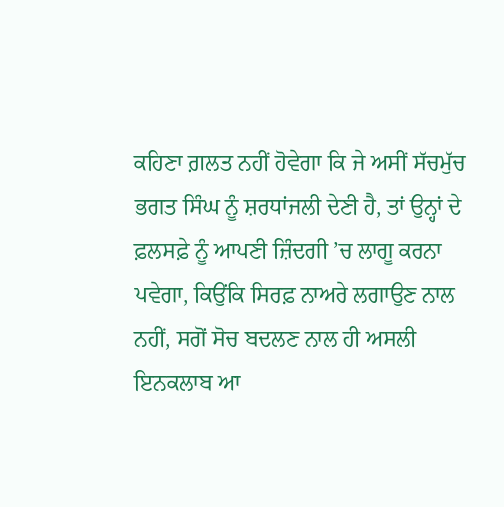ਕਹਿਣਾ ਗ਼ਲਤ ਨਹੀਂ ਹੋਵੇਗਾ ਕਿ ਜੇ ਅਸੀਂ ਸੱਚਮੁੱਚ ਭਗਤ ਸਿੰਘ ਨੂੰ ਸ਼ਰਧਾਂਜਲੀ ਦੇਣੀ ਹੈ, ਤਾਂ ਉਨ੍ਹਾਂ ਦੇ ਫ਼ਲਸਫ਼ੇ ਨੂੰ ਆਪਣੀ ਜ਼ਿੰਦਗੀ ’ਚ ਲਾਗੂ ਕਰਨਾ ਪਵੇਗਾ, ਕਿਉਂਕਿ ਸਿਰਫ਼ ਨਾਅਰੇ ਲਗਾਉਣ ਨਾਲ ਨਹੀਂ, ਸਗੋਂ ਸੋਚ ਬਦਲਣ ਨਾਲ ਹੀ ਅਸਲੀ ਇਨਕਲਾਬ ਆ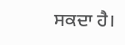ਸਕਦਾ ਹੈ।